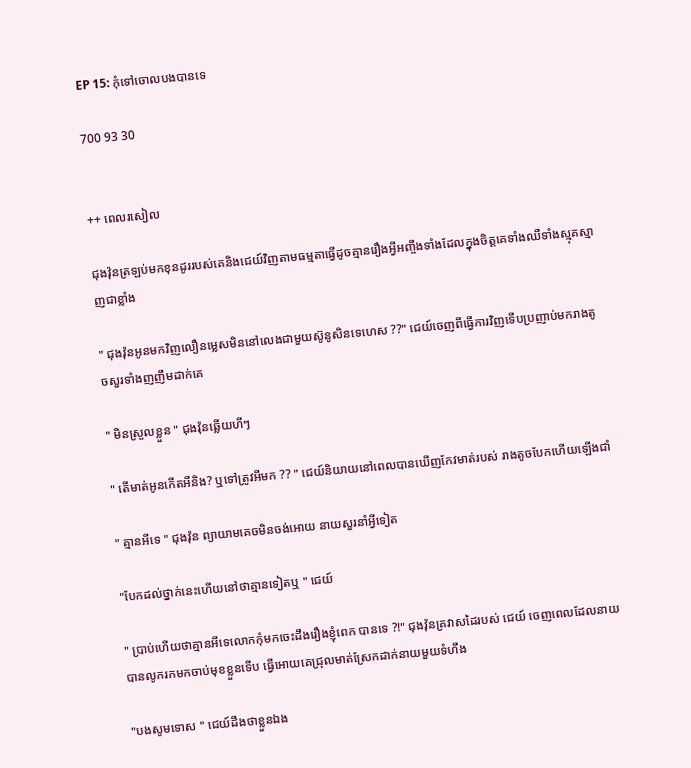EP 15: កុំទៅចោលបងបានទេ

700 93 30


++ ពេលរសៀល

ជុងវ៉ុនត្រឡប់មកខុនដូររបស់គេនិងជេយ៍វិញតាមធម្មតាធ្វើដូចគ្មានរឿងអ្វីអញ្ចឹងទាំងដែលក្នុងចិត្តគេទាំងឈឺទាំងស្មុគស្មាញជាខ្លាំង

" ជុងវ៉ុនអូនមកវិញលឿនម្លេសមិននៅលេងជាមួយស៊ូនូសិនទេហេស ??" ជេយ៍ចេញពីធ្វើការវិញទើបប្រញាប់មករាងតូចសួរទាំងញញឹមដាក់គេ

" មិនស្រួលខ្លួន " ជុងវ៉ុនឆ្លើយហីៗ

" តើមាត់អូនកើតអីនិង? ឬទៅត្រូវអីមក ?? " ជេយ៍និយាយនៅពេលបានឃើញកែវមាត់របស់ រាងតូចបែកហើយឡើងជាំ

" គ្មានអីទេ " ជុងវ៉ុន ព្យាយាមគេចមិនចង់អោយ នាយសួរនាំអ្វីទៀត

"បែកដល់ថ្នាក់នេះហើយនៅថាគ្មានទៀតឬ " ជេយ៍

" ប្រាប់ហើយថាគ្មានអីទេលោកកុំមកចេះដឹងរឿងខ្ញុំពេក បានទេ ?!" ជុងវ៉ុនគ្រវាសដៃរបស់ ជេយ៍ ចេញពេលដែលនាយបានលូករកមកចាប់មុខខ្លួនទើប ធ្វើអោយគេជ្រុលមាត់ស្រែកដាក់នាយមួយទំហឹង

"បងសូមទោស " ជេយ៍ដឹងថាខ្លួនឯង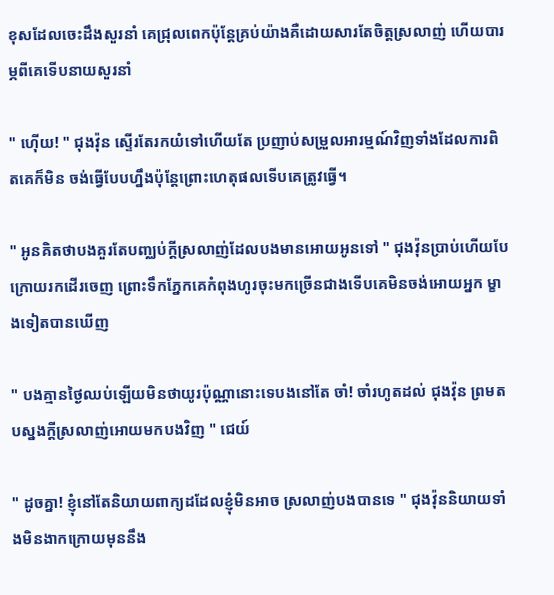ខុសដែលចេះដឹងសួរនាំ គេជ្រុលពេកប៉ុន្តែគ្រប់យ៉ាងគឺដោយសារតែចិត្តស្រលាញ់ ហើយបារម្ភពីគេទើបនាយសួរនាំ

" ហ៊ើយ! " ជុងវ៉ុន ស្ទើរតែរកយំទៅហើយតែ ប្រញាប់សម្រួលអារម្មណ៍វិញទាំងដែលការពិតគេក៏មិន ចង់ធ្វើបែបហ្នឹងប៉ុន្តែព្រោះហេតុផលទើបគេត្រូវធ្វើ។

" អូនគិតថាបងគួរតែបញ្ឈប់ក្តីស្រលាញ់ដែលបងមានអោយអូនទៅ " ជុងវ៉ុនប្រាប់ហើយបែក្រោយរកដើរចេញ ព្រោះទឹកភ្នែកគេកំពុងហូរចុះមកច្រើនជាងទើបគេមិនចង់អោយអ្នក ម្ខាងទៀតបានឃើញ

" បងគ្មានថ្ងៃឈប់ឡើយមិនថាយូរប៉ុណ្ណានោះទេបងនៅតែ ចាំ! ចាំរហូតដល់ ជុងវ៉ុន ព្រមតបស្នងក្តីស្រលាញ់អោយមកបងវិញ " ជេយ៍

" ដូចគ្នា! ខ្ញុំនៅតែនិយាយពាក្យដដែលខ្ញុំមិនអាច ស្រលាញ់បងបានទេ " ជុងវ៉ុននិយាយទាំងមិនងាកក្រោយមុននឹង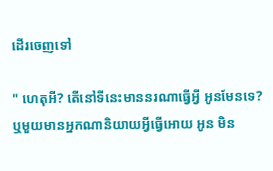ដើរចេញទៅ

" ហេតុអី? តើនៅទីនេះមាននរណាធ្វើអ្វី អូនមែនទេ? ឬមួយមានអ្នកណានិយាយអ្វីធ្វើអោយ អូន មិន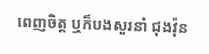ពេញចិត្ត ឬក៏បងសួរនាំ ជុងវ៉ុន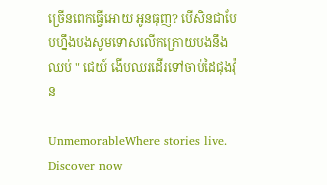ច្រើនពេកធ្វើអោយ អូនធុញ? បើសិនជាបែបហ្នឹងបងសូមទោសលើកក្រោយបងនឹងឈប់ " ជេយ៍ ងើបឈរដើរទៅចាប់ដៃជុងវ៉ុន

UnmemorableWhere stories live. Discover now